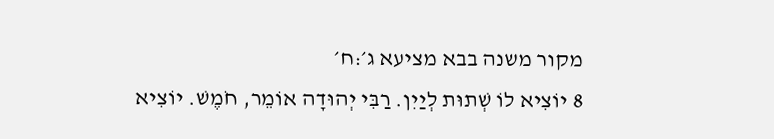מקור משנה בבא מציעא ג׳:ח׳
8 יוֹצִיא לוֹ שְׁתוּת לְיַיִן. רַבִּי יְהוּדָה אוֹמֵר, חֹמֶשׁ. יוֹצִיא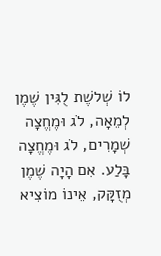לוֹ שְׁלשֶׁת לֻגִּין שֶׁמֶן לְמֵאָה, לֹג וּמֶחֱצָה שְׁמָרִים, לֹג וּמֶחֱצָה בָּלַע. אִם הָיָה שֶׁמֶן מְזֻקָּק, אֵינוֹ מוֹצִיא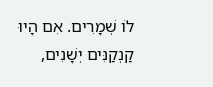לוֹ שְׁמָרִים. אִם הָיוּ קַנְקַנִּים יְשָׁנִים,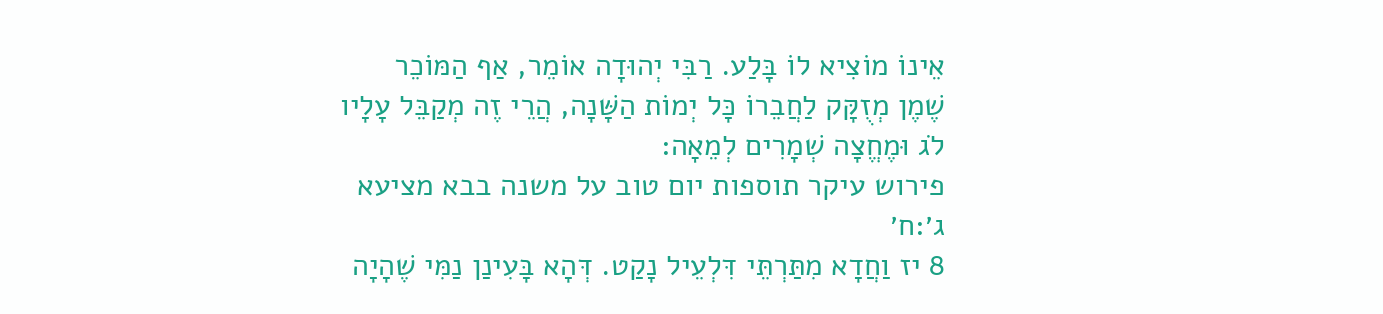אֵינוֹ מוֹצִיא לוֹ בָּלַע. רַבִּי יְהוּדָה אוֹמֵר, אַף הַמּוֹכֵר שֶׁמֶן מְזֻקָּק לַחֲבֵרוֹ כָּל יְמוֹת הַשָּׁנָה, הֲרֵי זֶה מְקַבֵּל עָלָיו לֹג וּמֶחֱצָה שְׁמָרִים לְמֵאָה:
פירוש עיקר תוספות יום טוב על משנה בבא מציעא ג׳:ח׳
8 יז וַחֲדָא מִתַּרְתֵּי דִּלְעֵיל נָקַט. דְּהָא בָּעִינַן נַמִּי שֶׁהָיָה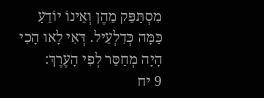מִסְתַּפֵּק מֵהֶן וְאֵינוֹ יוֹדֵעַ כַּמָּה כְּדִלְעֵיל. דְּאִי לָאו הָכִי הָיָה מְחַסֵּר לְפִי הָעֶרֶךְ:
9 יח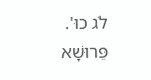לֹג כוּ'. פֵּרוּשָׁא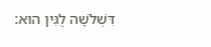דִּשְׁלֹשָׁה לֻגִּין הוּא: